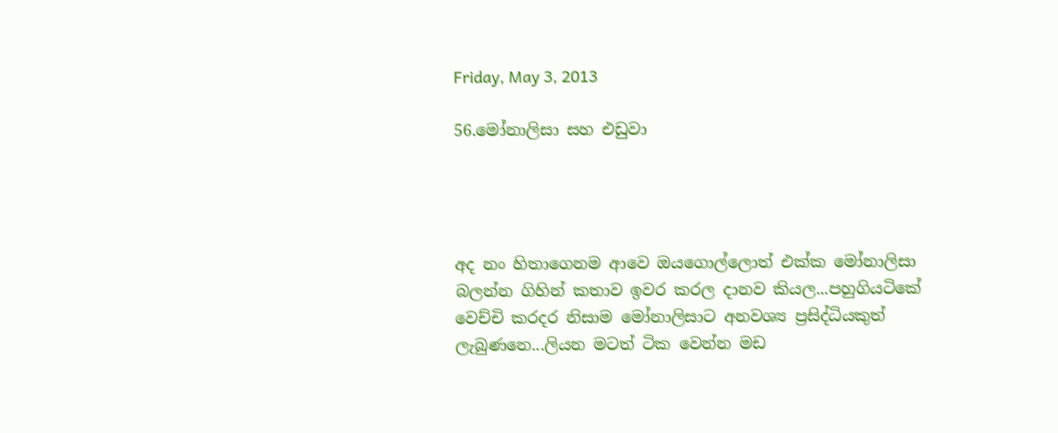Friday, May 3, 2013

56.මෝනාලිසා සහ එඩුවා




අද නං හිතාගෙනම ආවෙ ඔයගොල්ලොත් එක්ක මෝනාලිසා බලන්න ගිහින් කතාව ඉවර කරල දානව කියල...පහුගියටිකේ වෙච්චි කරදර නිසාම මෝනාලිසාට අනවශ්‍ය ප්‍රසිද්ධියකුත් ලැබුණනෙ...ලියන මටත් ටික වෙන්න මඩ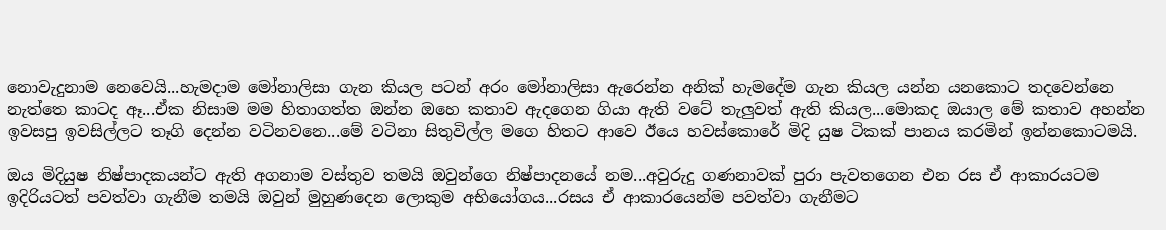නොවැදුනාම නෙවෙයි...හැමදාම මෝනාලිසා ගැන කියල පටන් අරං මෝනාලිසා ඇරෙන්න අනික් හැමදේම ගැන කියල යන්න යනකොට තදවෙන්නෙ නැත්තෙ කාටද ඈ...ඒක නිසාම මම හිතාගත්ත ඔන්න ඔහෙ කතාව ඇදගෙන ගියා ඇති වටේ තැලුවත් ඇති කියල...මොකද ඔයාල මේ කතාව අහන්න ඉවසපු ඉවසිල්ලට තෑගි දෙන්න වටිනවනෙ...මේ වටිනා සිතුවිල්ල මගෙ හිතට ආවෙ ඊයෙ හවස්කොරේ මිදි යුෂ ටිකක් පානය කරමින් ඉන්නකොටමයි.

ඔය මිදියුෂ නිෂ්පාදකයන්ට ඇති අගනාම වස්තුව තමයි ඔවුන්ගෙ නිෂ්පාදනයේ නම...අවුරුදු ගණනාවක් පුරා පැවතගෙන එන රස ඒ ආකාරයටම ඉදිරියටත් පවත්වා ගැනීම තමයි ඔවුන් මුහුණදෙන ලොකුම අභියෝගය...රසය ඒ ආකාරයෙන්ම පවත්වා ගැනීමට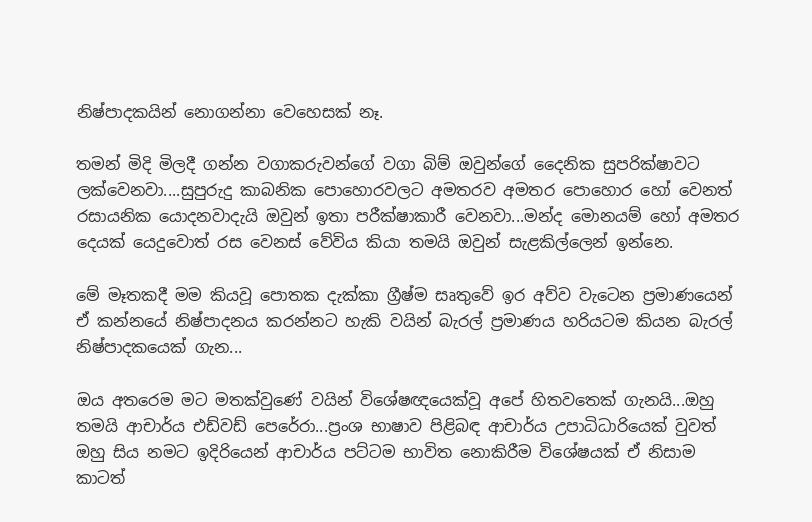නිෂ්පාදකයින් නොගන්නා වෙහෙසක් නෑ.

තමන් මිදි මිලදී ගන්න වගාකරුවන්ගේ වගා බිම් ඔවුන්ගේ දෛනික සුපරික්ෂාවට ලක්වෙනවා....සුපුරුදු කාබනික පොහොරවලට අමතරව අමතර පොහොර හෝ වෙනත් රසායනික යොදනවාදැයි ඔවුන් ඉතා පරීක්ෂාකාරී වෙනවා...මන්ද මොනයම් හෝ අමතර දෙයක් යෙදුවොත් රස වෙනස් වේවිය කියා තමයි ඔවුන් සැළකිල්ලෙන් ඉන්නෙ.

මේ මෑතකදී මම කියවූ පොතක දැක්කා ග්‍රීෂ්ම සෘතුවේ ඉර අව්ව වැටෙන ප්‍රමාණයෙන් ඒ කන්නයේ නිෂ්පාදනය කරන්නට හැකි වයින් බැරල් ප්‍රමාණය හරියටම කියන බැරල් නිෂ්පාදකයෙක් ගැන...

ඔය අතරෙම මට මතක්වුණේ වයින් විශේෂඥයෙක්වූ අපේ හිතවතෙක් ගැනයි...ඔහු තමයි ආචාර්ය එඩ්වඩ් පෙරේරා...ප්‍රංශ භාෂාව පිළිබඳ ආචාර්ය උපාධිධාරියෙක් වුවත් ඔහු සිය නමට ඉදිරියෙන් ආචාර්ය පට්ටම භාවිත නොකිරීම විශේෂයක් ඒ නිසාම කාටත්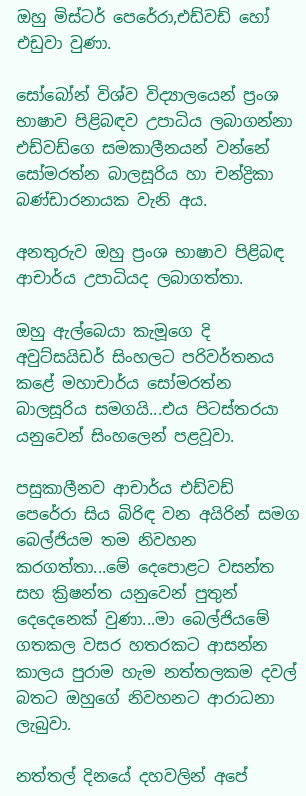ඔහු මිස්ටර් පෙරේරා,එඩ්වඩ් හෝ එඩුවා වුණා.

සෝබෝන් විශ්ව විද්‍යාලයෙන් ප්‍රංශ භාෂාව පිළිබඳව උපාධිය ලබාගන්නා එඩ්වඩ්ගෙ සමකාලීනයන් වන්නේ සෝමරත්න බාලසූරිය හා චන්ද්‍රිකා බණ්ඩාරනායක වැනි අය.

අනතුරුව ඔහු ප්‍රංශ භාෂාව පිළිබඳ ආචාර්ය උපාධියද ලබාගත්තා.

ඔහු ඇල්බෙයා කැමූගෙ දි අවුට්සයිඩර් සිංහලට පරිවර්තනය කළේ මහාචාර්ය සෝමරත්න බාලසූරිය සමගයි...එය පිටස්තරයා යනුවෙන් සිංහලෙන් පළවූවා.

පසුකාලීනව ආචාර්ය එඩ්වඩ් පෙරේරා සිය බිරිඳ වන අයිරින් සමග බෙල්ජියම තම නිවහන කරගත්තා...මේ දෙපොළට වසන්ත සහ ක්‍රිෂන්ත යනුවෙන් පුතුන් දෙදෙනෙක් වුණා...මා බෙල්ජියමේ ගතකල වසර හතරකට ආසන්න කාලය පුරාම හැම නත්තලකම දවල් බතට ඔහුගේ නිවහනට ආරාධනා ලැබුවා.

නත්තල් දිනයේ දහවලින් අපේ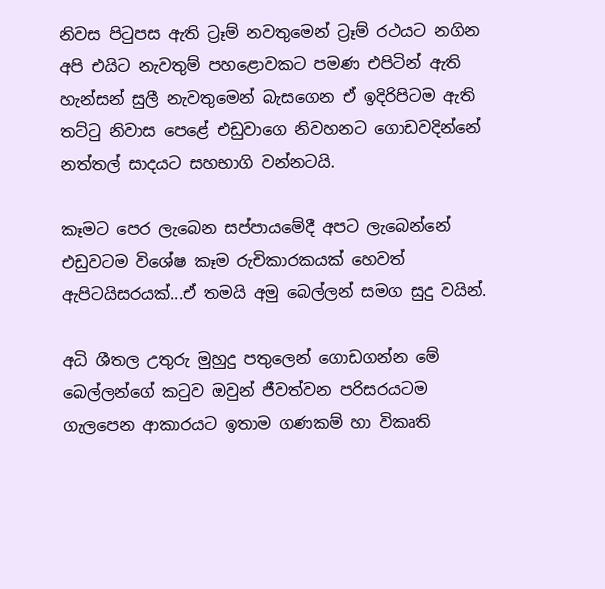නිවස පිටුපස ඇති ට්‍රෑම් නවතුමෙන් ට්‍රෑම් රථයට නගින අපි එයිට නැවතුම් පහළොවකට පමණ එපිටින් ඇති හැන්සන් සුලී නැවතුමෙන් බැසගෙන ඒ ඉදිරිපිටම ඇති තට්ටු නිවාස පෙළේ එඩුවාගෙ නිවහනට ගොඩවදින්නේ  නත්තල් සාදයට සහභාගි වන්නටයි.

කෑමට පෙර ලැබෙන සප්පායමේදී අපට ලැබෙන්නේ එඩුවටම විශේෂ කෑම රුචිකාරකයක් හෙවත් ඇපිටයිසරයක්...ඒ තමයි අමු බෙල්ලන් සමග සුදු වයින්.

අධි ශීතල උතුරු මුහුදු පතුලෙන් ගොඩගන්න මේ බෙල්ලන්ගේ කටුව ඔවුන් ජීවත්වන පරිසරයටම ගැලපෙන ආකාරයට ඉතාම ගණකම් හා විකෘති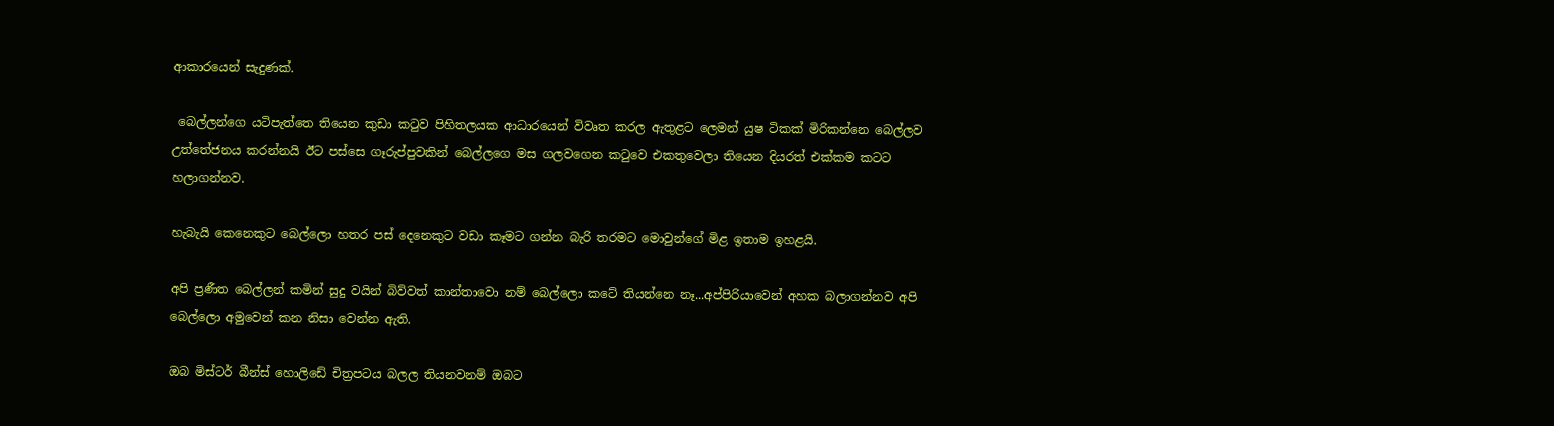ආකාරයෙන් සැදුණක්.

 බෙල්ලන්ගෙ යටිපැත්තෙ තියෙන කුඩා කටුව පිහිතලයක ආධාරයෙන් විවෘත කරල ඇතුළට ලෙමන් යුෂ ටිකක් මිරිකන්නෙ බෙල්ලව උත්තේජනය කරන්නයි ඊට පස්සෙ ගෑරුප්පුවකින් බෙල්ලගෙ මස ගලවගෙන කටුවෙ එකතුවෙලා තියෙන දියරත් එක්කම කටට හලාගන්නව.

හැබැයි කෙනෙකුට බෙල්ලො හතර පස් දෙනෙකුට වඩා කෑමට ගන්න බැරි තරමට මොවුන්ගේ මිළ ඉතාම ඉහළයි.

අපි ප්‍රණීත බෙල්ලන් කමින් සුදු වයින් බිව්වත් කාන්තාවො නම් බෙල්ලො කටේ තියන්නෙ නෑ...අප්පිරියාවෙන් අහක බලාගන්නව අපි බෙල්ලො අමුවෙන් කන නිසා වෙන්න ඇති.

ඔබ මිස්ටර් බීන්ස් හොලිඩේ චිත්‍රපටය බලල තියනවනම් ඔබට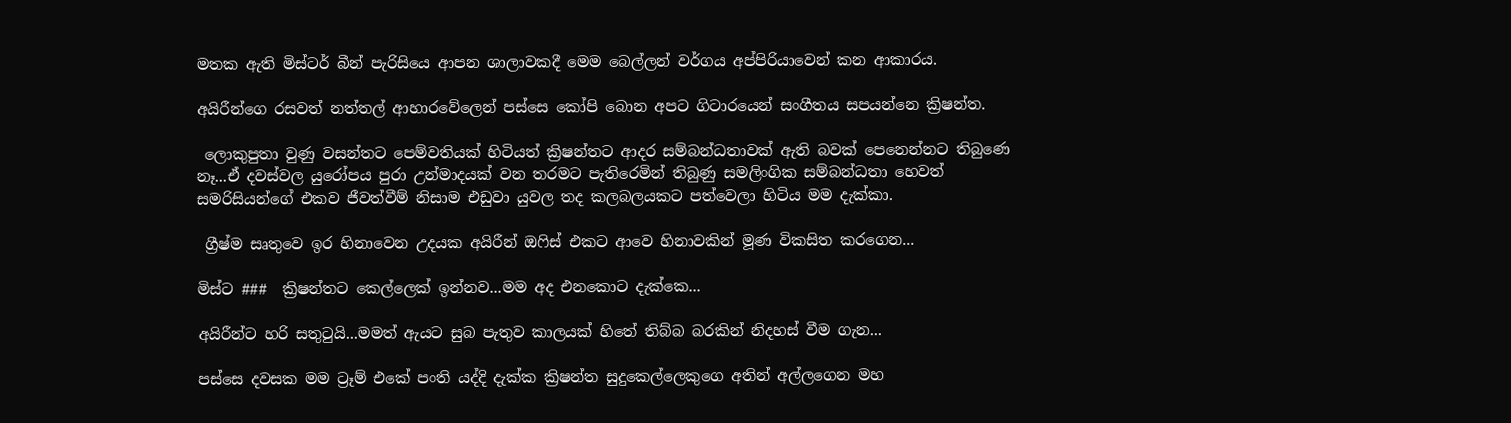මතක ඇති මිස්ටර් බීන් පැරිසියෙ ආපන ශාලාවකදී මෙම බෙල්ලන් වර්ගය අප්පිරියාවෙන් කන ආකාරය.

අයිරීන්ගෙ රසවත් නත්තල් ආහාරවේලෙන් පස්සෙ කෝපි බොන අපට ගිටාරයෙන් සංගීතය සපයන්නෙ ක්‍රිෂන්ත.

 ලොකුපුතා වුණු වසන්තට පෙම්වතියක් හිටියත් ක්‍රිෂන්තට ආදර සම්බන්ධතාවක් ඇති බවක් පෙනෙන්නට තිබුණෙ නෑ...ඒ දවස්වල යුරෝපය පුරා උන්මාදයක් වන තරමට පැතිරෙමින් තිබුණු සමලිංගික සම්බන්ධතා හෙවත් සමරිසියන්ගේ එකව ජීවත්වීම් නිසාම එඩුවා යුවල තද කලබලයකට පත්වෙලා හිටිය මම දැක්කා.

 ග්‍රීෂ්ම සෘතුවෙ ඉර හිනාවෙන උදයක අයිරීන් ඔෆිස් එකට ආවෙ හිනාවකින් මූණ විකසිත කරගෙන...

මිස්ට ###  ක්‍රිෂන්තට කෙල්ලෙක් ඉන්නව...මම අද එනකොට දැක්කෙ...

අයිරීන්ට හරි සතුටුයි...මමත් ඇයට සුබ පැතුව කාලයක් හිතේ තිබ්බ බරකින් නිදහස් වීම ගැන...

පස්සෙ දවසක මම ට්‍රෑම් එකේ පංති යද්දි දැක්ක ක්‍රිෂන්ත සුදුකෙල්ලෙකුගෙ අතින් අල්ලගෙන මහ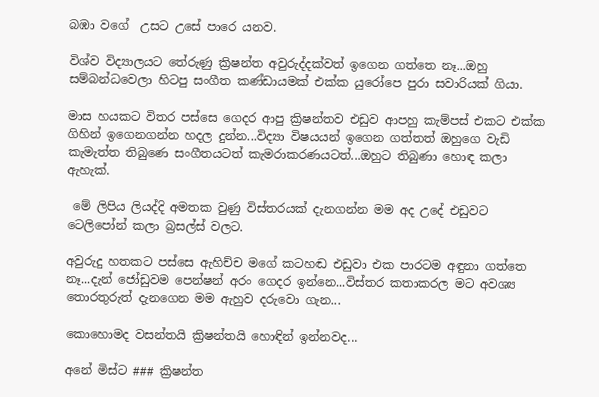බඹා වගේ  උසට උසේ පාරෙ යනව.

විශ්ව විද්‍යාලයට තේරුණු ක්‍රිෂන්ත අවුරුද්දක්වත් ඉගෙන ගත්තෙ නෑ...ඔහු සම්බන්ධවෙලා හිටපු සංගීත කණ්ඩායමක් එක්ක යුරෝපෙ පුරා සවාරියක් ගියා.

මාස හයකට විතර පස්සෙ ගෙදර ආපු ක්‍රිෂන්තව එඩුව ආපහු කැම්පස් එකට එක්ක ගිහින් ඉගෙනගන්න හදල දුන්න...විද්‍යා විෂයයන් ඉගෙන ගත්තත් ඔහුගෙ වැඩි කැමැත්ත තිබුණෙ සංගීතයටත් කැමරාකරණයටත්...ඔහුට තිබුණා හොඳ කලා ඇහැක්.

 මේ ලිපිය ලියද්දි අමතක වුණු විස්තරයක් දැනගන්න මම අද උදේ එඩුවට ටෙලිපෝන් කලා බ්‍රසල්ස් වලට.

අවුරුදු හතකට පස්සෙ ඇහිච්ච මගේ කටහඬ එඩුවා එක පාරටම අඳුනා ගත්තෙ නෑ...දැන් ජෝඩුවම පෙන්ෂන් අරං ගෙදර ඉන්නෙ...විස්තර කතාකරල මට අවශ්‍ය තොරතුරුත් දැනගෙන මම ඇහුව දරුවො ගැන...

කොහොමද වසන්තයි ක්‍රිෂන්තයි හොඳින් ඉන්නවද...

අනේ මිස්ට ### ක්‍රිෂන්ත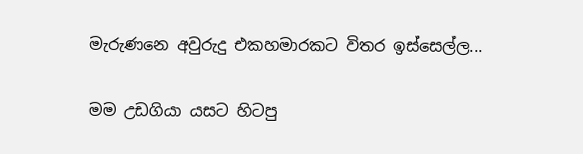මැරුණනෙ අවුරුදු එකහමාරකට විතර ඉස්සෙල්ල...

මම උඩගියා යසට හිටපු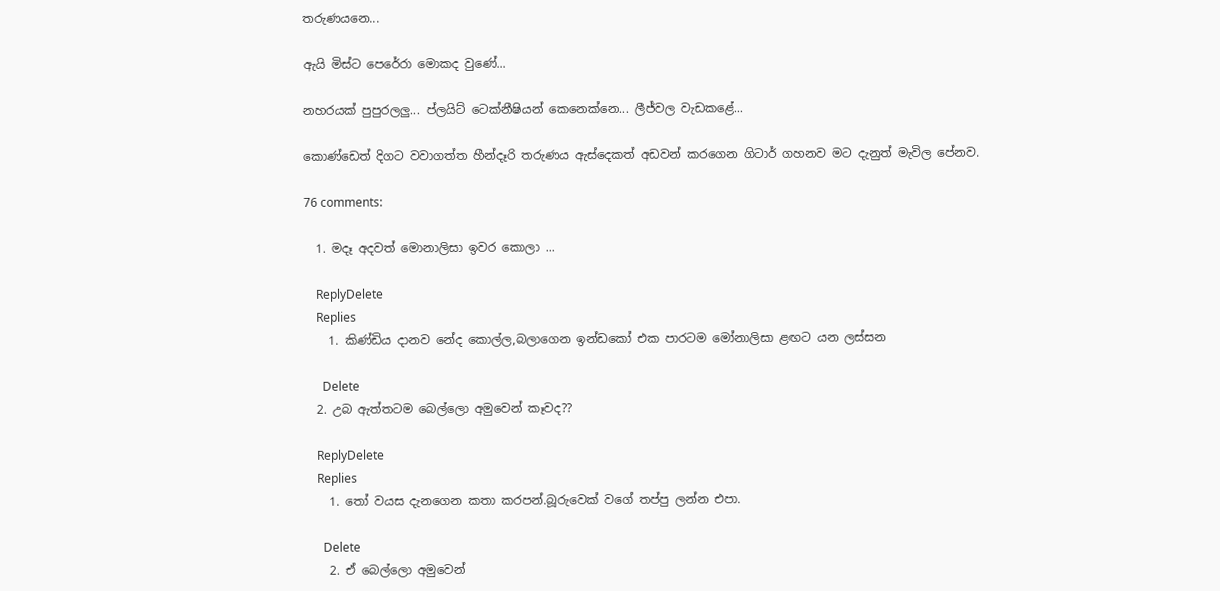තරුණයනෙ...

ඇයි මිස්ට පෙරේරා මොකද වුණේ...

නහරයක් පුපුරලලු... ප්ලයිට් ටෙක්නීෂියන් කෙනෙක්නෙ... ලීජ්වල වැඩකළේ...

කොණ්ඩෙත් දිගට වවාගත්ත හීන්දෑරි තරුණය ඇස්දෙකත් අඩවන් කරගෙන ගිටාර් ගහනව මට දැනුත් මැවිල පේනව.

76 comments:

  1. මදෑ අදවත් මොනාලිසා ඉවර කොලා ...

    ReplyDelete
    Replies
    1. කිණ්ඩිය දානව නේද කොල්ල,බලාගෙන ඉන්ඩකෝ එක පාරටම මෝනාලිසා ළඟට යන ලස්සන

      Delete
  2. උබ ඇත්තටම බෙල්ලො අමුවෙන් කෑවද??

    ReplyDelete
    Replies
    1. තෝ වයස දැනගෙන කතා කරපන්.බූරුවෙක් වගේ තප්පු ලන්න එපා.

      Delete
    2. ඒ බෙල්ලො අමුවෙන්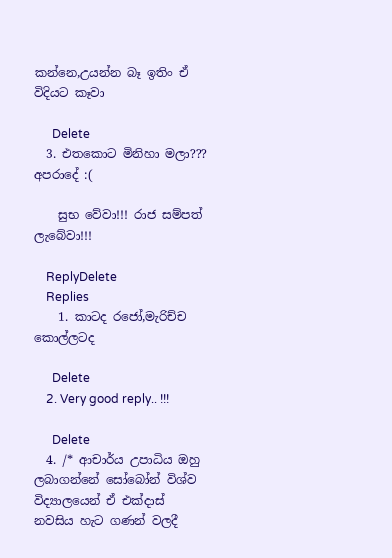කන්නෙ,උයන්න බෑ ඉතිං ඒ විදියට කෑවා

      Delete
  3. එතකොට මිනිහා මලා??? අපරාදේ :(

    සුභ වේවා!!! රාජ සම්පත් ලැබේවා!!!

    ReplyDelete
    Replies
    1. කාටද රජෝ,මැරිච්ච කොල්ලටද

      Delete
    2. Very good reply.. !!!

      Delete
  4. /* ආචාර්ය උපාධිය ඔහු ලබාගන්නේ සෝබෝන් විශ්ව විද්‍යාලයෙන් ඒ එක්දාස් නවසිය හැට ගණන් වලදී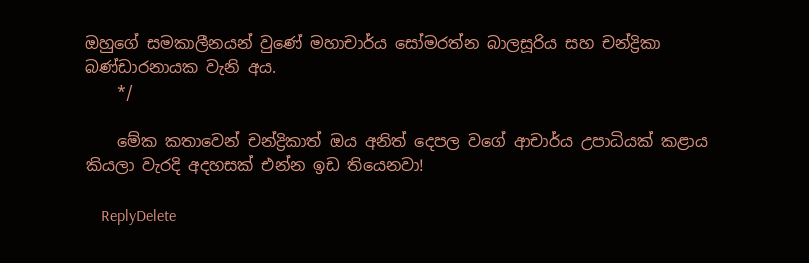ඔහුගේ සමකාලීනයන් වුණේ මහාචාර්ය සෝමරත්න බාලසූරිය සහ චන්ද්‍රිකා බණ්ඩාරනායක වැනි අය.
    */

    මේක කතාවෙන් චන්ද්‍රිකාත් ඔය අනිත් දෙපල වගේ ආචාර්ය උපාධියක් කළාය කියලා වැරදි අදහසක් එන්න ඉඩ තියෙනවා!

    ReplyDelete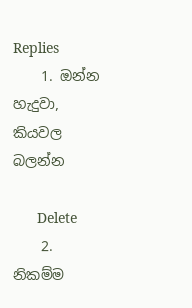Replies
    1. ඔන්න හැදුවා, කියවල බලන්න

      Delete
    2. නිකම්ම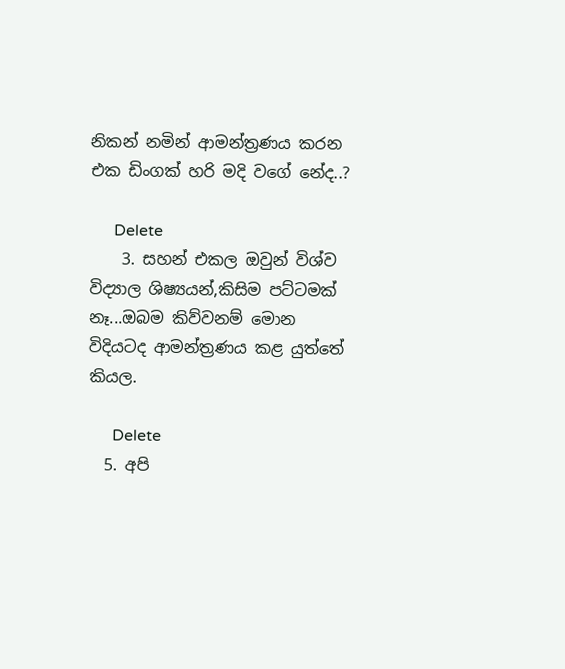නිකන් නමින් ආමන්ත්‍රණය කරන එක ඩිංගක් හරි මදි වගේ නේද..?

      Delete
    3. සහන් එකල ඔවුන් විශ්ව විද්‍යාල ශිෂ්‍යයන්,කිසිම පට්ටමක් නෑ...ඔබම කිව්වනම් මොන විදියටද ආමන්ත්‍රණය කළ යුත්තේ කියල.

      Delete
  5. අපි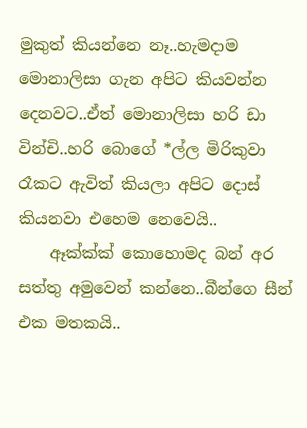මුකුත් කියන්නෙ නෑ..හැමදාම මොනාලිසා ගැන අපිට කියවන්න දෙනවට..ඒත් මොනාලිසා හරි ඩා වින්චි..හරි බොගේ *ල්ල මිරිකුවා රෑකට ඇවිත් කියලා අපිට දොස් කියනවා එහෙම නෙවෙයි..
    ඈක්ක්ක් කොහොමද බන් අර සත්තු අමුවෙන් කන්නෙ..බීන්ගෙ සීන් එක මතකයි..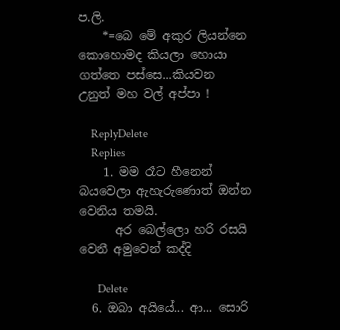ප.ලි.
    *=බෙ මේ අකුර ලියන්නෙ කොහොමද කියලා හොයා ගත්තෙ පස්සෙ...කියවන උනුත් මහ වල් අප්පා !

    ReplyDelete
    Replies
    1. මම රෑට හීනෙන් බයවෙලා ඇහැරුණොත් ඔන්න වෙනිය තමයි.
      අර බෙල්ලො හරි රසයි වෙනී අමුවෙන් කද්දි

      Delete
  6. ඔබා අයියේ... ආ... සොරි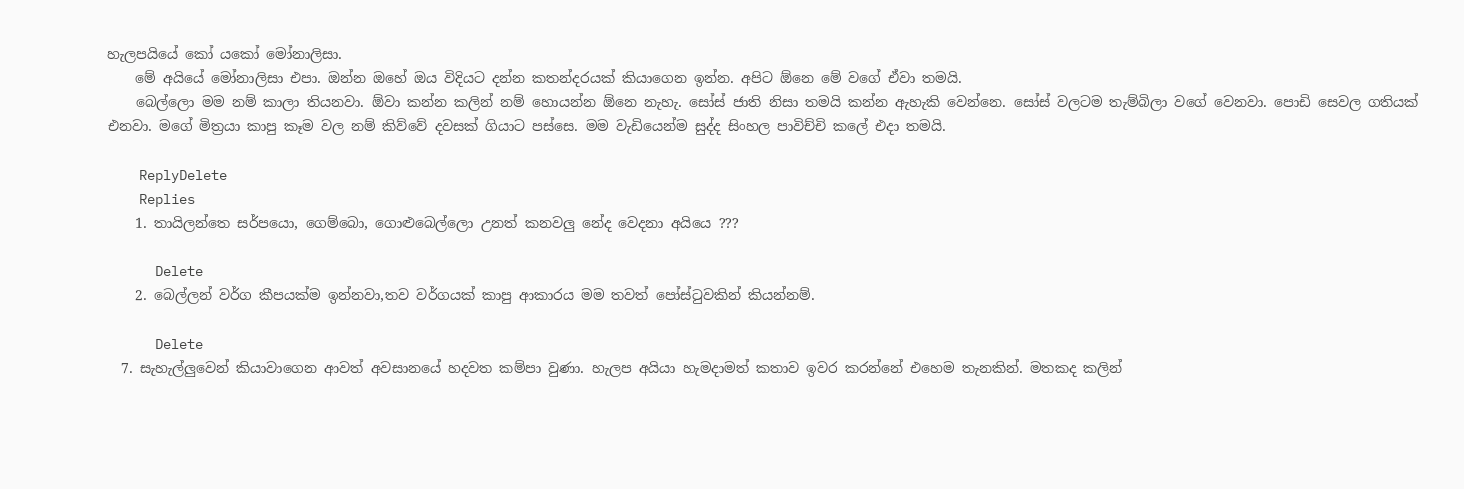හැලපයියේ කෝ යකෝ මෝනාලිසා.
    මේ අයියේ මෝනාලිසා එපා. ඔන්න ඔහේ ඔය විදියට දන්න කතන්දරයක් කියාගෙන ඉන්න. අපිට ඕනෙ මේ වගේ ඒවා තමයි.
    බෙල්ලො මම නම් කාලා තියනවා. ඕවා කන්න කලින් නම් හොයන්න ඕනෙ නැහැ. සෝස් ජාති නිසා තමයි කන්න ඇහැකි වෙන්නෙ. සෝස් වලටම තැම්බිලා වගේ වෙනවා. පොඩි සෙවල ගතියක් එනවා. මගේ මිත්‍රයා කාපු කෑම වල නම් කිව්වේ දවසක් ගියාට පස්සෙ. මම වැඩියෙන්ම සුද්ද සිංහල පාවිච්චි කලේ එදා තමයි.

    ReplyDelete
    Replies
    1. තායිලන්තෙ සර්පයො, ගෙම්බො, ගොළුබෙල්ලො උනත් කනවලු නේද වෙදනා අයියෙ ???

      Delete
    2. බෙල්ලන් වර්ග කීපයක්ම ඉන්නවා,තව වර්ගයක් කාපු ආකාරය මම තවත් පෝස්ටුවකින් කියන්නම්.

      Delete
  7. සැහැල්ලුවෙන් කියාවාගෙන ආවත් අවසානයේ හදවත කම්පා වුණා. හැලප අයියා හැමදාමත් කතාව ඉවර කරන්නේ එහෙම තැනකින්. මතකද කලින්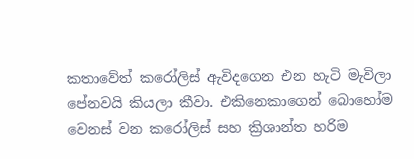කතාවේත් කරෝලිස් ඇවිදගෙන එන හැටි මැවිලා පේනවයි කියලා කීවා. එකිනෙකාගෙන් බොහෝම වෙනස් වන කරෝලිස් සහ ක්‍රිශාන්ත හරිම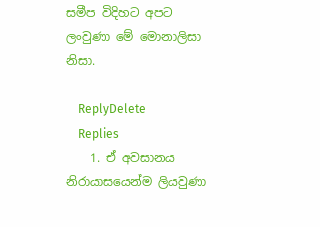සමීප විදිහට අපට ලංවුණා මේ මොනාලිසා නිසා.

    ReplyDelete
    Replies
    1. ඒ අවසානය නිරායාසයෙන්ම ලියවුණා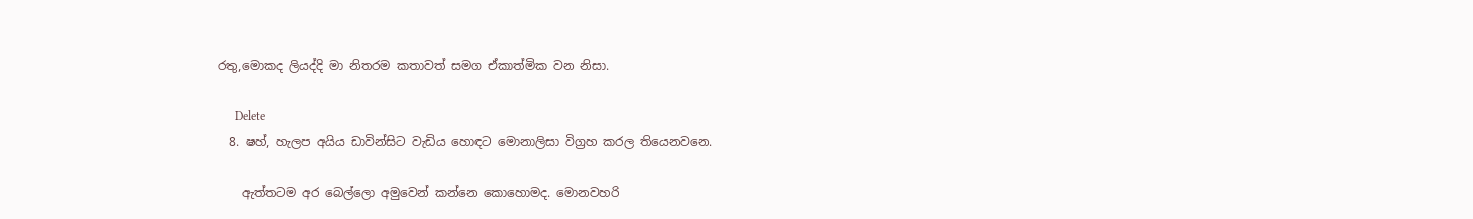රතු,මොකද ලියද්දි මා නිතරම කතාවත් සමග ඒකාත්මික වන නිසා.

      Delete
  8. ෂහ්, හැලප අයිය ඩාවින්සිට වැඩිය හොඳට මොනාලිසා විග්‍රහ කරල තියෙනවනෙ.

    ඇත්තටම අර බෙල්ලො අමුවෙන් කන්නෙ කොහොමද. මොනවහරි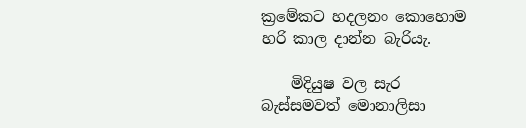ක්‍රමේකට හදලනං කොහොම හරි කාල දාන්න බැරියැ.

    මිදියුෂ වල සැර බැස්සමවත් මොනාලිසා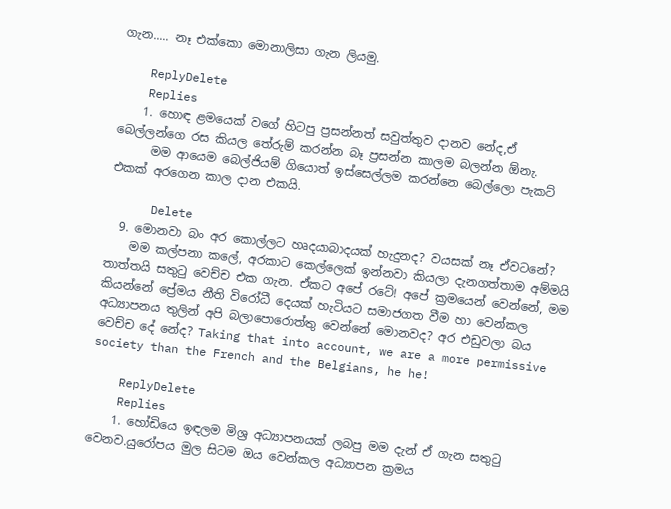ගැන..... නෑ එක්කො මොනාලිසා ගැන ලියමු.

    ReplyDelete
    Replies
    1. හොඳ ළමයෙක් වගේ හිටපු ප්‍රසන්නත් සවුත්තුව දානව නේද,ඒ බෙල්ලන්ගෙ රස කියල තේරුම් කරන්න බෑ ප්‍රසන්න කාලම බලන්න ඕනැ.
      මම ආයෙම බෙල්ජියම් ගියොත් ඉස්සෙල්ලම කරන්නෙ බෙල්ලො පැකට් එකක් අරගෙන කාල දාන එකයි.

      Delete
  9. මොනවා බං අර කොල්ලට හෘදයාබාදයක් හැදුනද? වයසක් නෑ ඒවටනේ?
    මම කල්පනා කලේ, අරකාට කෙල්ලෙක් ඉන්නවා කියලා දැනගත්තාම අම්මයි තාත්තයි සතු‍ටු වෙච්ච එක ගැන. ඒකට අපේ රටේ! අපේ ක්‍රමයෙන් වෙන්නේ, මම කියන්නේ ප්‍රේමය නීති විරෝධී දෙයක් හැටියට සමාජගත වීම හා වෙන්කල අධ්‍යාපනය තුලින් අපි බලාපොරොත්තු වෙන්නේ මොනවද? අර එඩුවලා බය වෙච්ච දේ නේද? Taking that into account, we are a more permissive society than the French and the Belgians, he he!

    ReplyDelete
    Replies
    1. හෝඩියෙ ඉඳලම මිශ්‍ර අධ්‍යාපනයක් ලබපු මම දැන් ඒ ගැන සතුටු වෙනව.යුරෝපය මුල සිටම ඔය වෙන්කල අධ්‍යාපන ක්‍රමය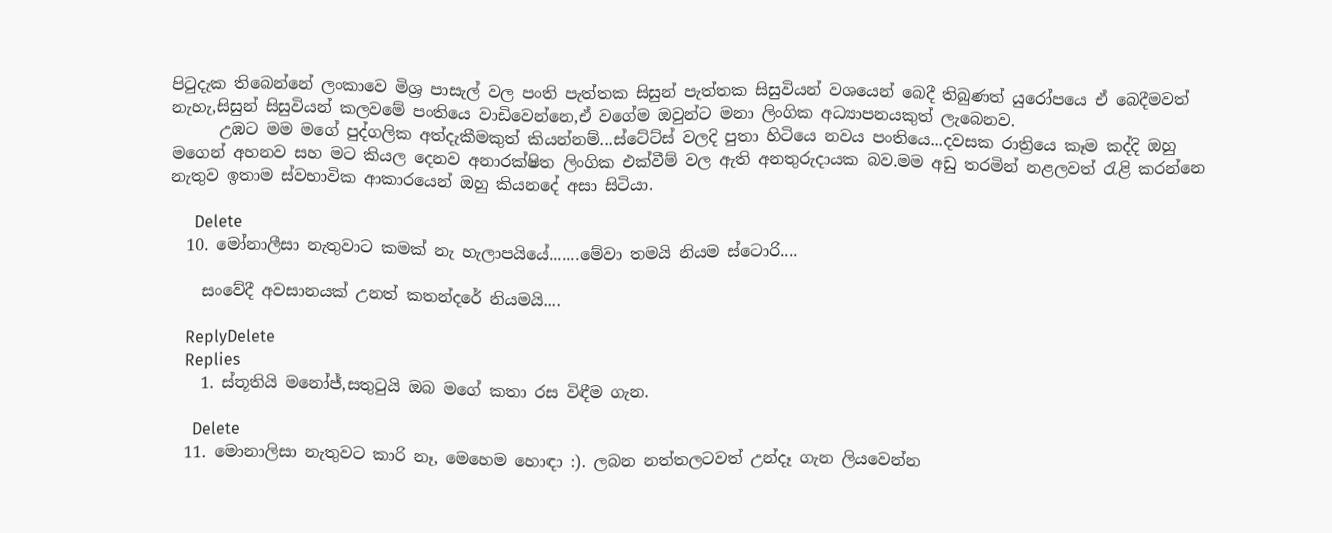පිටුදැක තිබෙන්නේ ලංකාවෙ මිශ්‍ර පාසැල් වල පංති පැත්තක සිසුන් පැත්තක සිසුවියන් වශයෙන් බෙදී තිබුණත් යුරෝපයෙ ඒ බෙදීමවත් නැහැ,සිසුන් සිසුවියන් කලවමේ පංතියෙ වාඩිවෙන්නෙ,ඒ වගේම ඔවුන්ට මනා ලිංගික අධ්‍යාපනයකුත් ලැබෙනව.
      උඹට මම මගේ පුද්ගලික අත්දැකීමකුත් කියන්නම්...ස්ටේට්ස් වලදි පුතා හිටියෙ නවය පංතියෙ...දවසක රාත්‍රියෙ කෑම කද්දි ඔහු මගෙන් අහනව සහ මට කියල දෙනව අනාරක්ෂිත ලිංගික එක්වීම් වල ඇති අනතුරුදායක බව.මම අඩු තරමින් නළලවත් රැළි කරන්නෙ නැතුව ඉතාම ස්වභාවික ආකාරයෙන් ඔහු කියනදේ අසා සිටියා.

      Delete
  10. මෝනාලීසා නැතුවාට කමක් නැ හැලාපයියේ.......මේවා තමයි නියම ස්ටොරි....

    සංවේදී අවසානයක් උනත් කතන්දරේ නියමයි....

    ReplyDelete
    Replies
    1. ස්තූතියි මනෝජ්,සතුටුයි ඔබ මගේ කතා රස විඳීම ගැන.

      Delete
  11. මොනාලිසා නැතුවට කාරි නෑ, මෙහෙම හොඳා :). ලබන නත්තලටවත් උන්දෑ ගැන ලියවෙන්න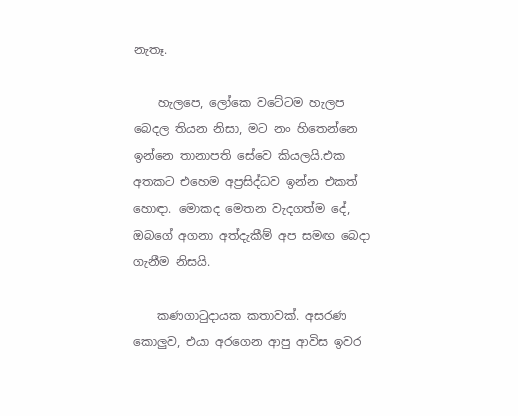නැතෑ.

    හැලපෙ, ලෝකෙ වටේටම හැලප බෙදල තියන නිසා, මට නං හිතෙන්නෙ ඉන්නෙ තානාපති සේවෙ කියලයි.එක අතකට එහෙම අප්‍රසිද්ධව ඉන්න එකත් හොඳා. මොකද මෙතන වැදගත්ම දේ, ඔබගේ අගනා අත්දැකීම් අප සමඟ බෙදා ගැනීම නිසයි.

    කණගා‍ටුදායක කතාවක්. අසරණ කොලුව, එයා අරගෙන ආපු ආවිස ඉවර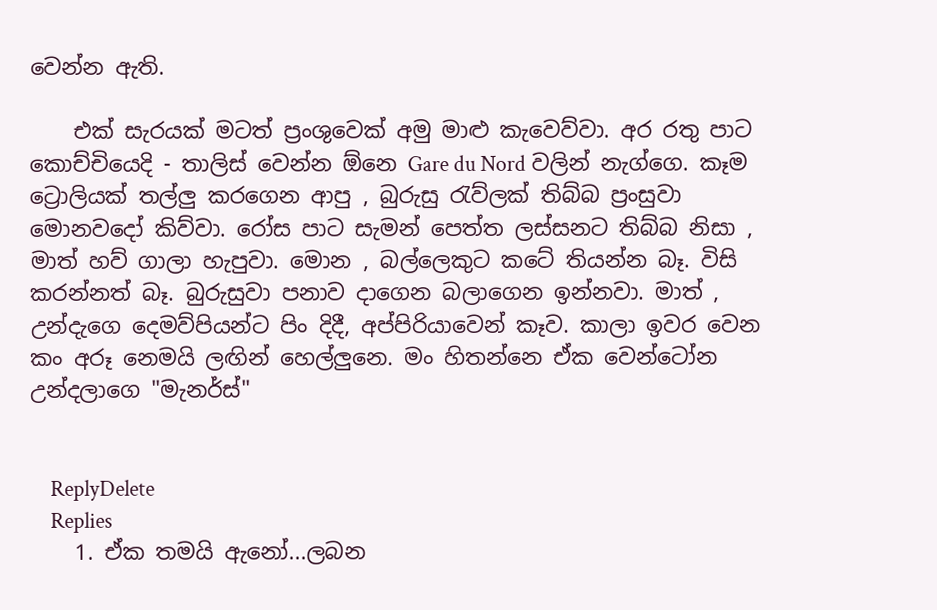වෙන්න ඇති.

    එක් සැරයක් මටත් ප්‍රංශුවෙක් අමු මාළු කැවෙව්වා. අර රතු පාට කොච්චියෙදි - තාලිස් වෙන්න ඕනෙ Gare du Nord වලින් නැග්ගෙ. කෑම ට්‍රොලියක් තල්ලු කරගෙන ආපු , බුරුසු ‍රැව්ලක් තිබ්බ ප්‍රංසුවා මොනවදෝ කිව්වා. රෝස පාට සැමන් පෙත්ත ලස්සනට තිබ්බ නිසා , මාත් හව් ගාලා හැපුවා. මොන , බල්ලෙකුට කටේ තියන්න බෑ. විසි කරන්නත් බෑ. බුරුසුවා පනාව දාගෙන බලාගෙන ඉන්නවා. මාත් , උන්දැගෙ දෙමව්පියන්ට පිං දිදී, අප්පිරියාවෙන් කෑව. කාලා ඉවර වෙන කං අරූ නෙමයි ලඟින් හෙල්ලුනෙ. මං හිතන්නෙ ඒක වෙන්ටෝන උන්දලාගෙ "මැනර්ස්"


    ReplyDelete
    Replies
    1. ඒක තමයි ඇනෝ...ලබන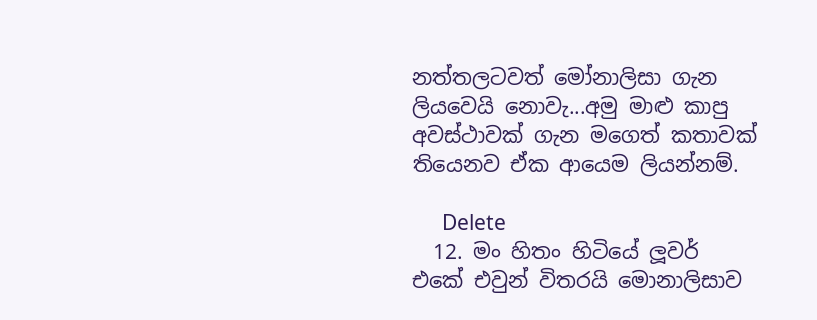නත්තලටවත් මෝනාලිසා ගැන ලියවෙයි නොවැ...අමු මාළු කාපු අවස්ථාවක් ගැන මගෙත් කතාවක් තියෙනව ඒක ආයෙම ලියන්නම්.

      Delete
  12. මං හිතං හිටියේ ලූවර් එකේ එවුන් විතරයි මොනාලිසාව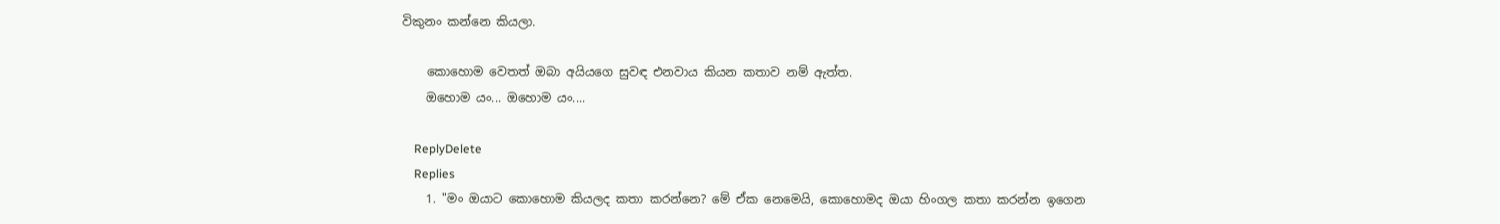විකුනං කන්නෙ කියලා.

    කොහොම වෙතත් ඔබා අයියගෙ සුවඳ එනවාය කියන කතාව නම් ඇත්ත.
    ඔහොම යං... ඔහොම යං....

    ReplyDelete
    Replies
    1. "මං ඔයාට කොහොම කියලද කතා කරන්නෙ? මේ ඒක නෙමෙයි, කොහොමද ඔයා හිංගල කතා කරන්න ඉගෙන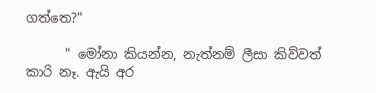ගත්තෙ?"

      " මෝනා කියන්න, නැත්නම් ලීසා කිව්වත් කාරි නෑ. ඇයි අර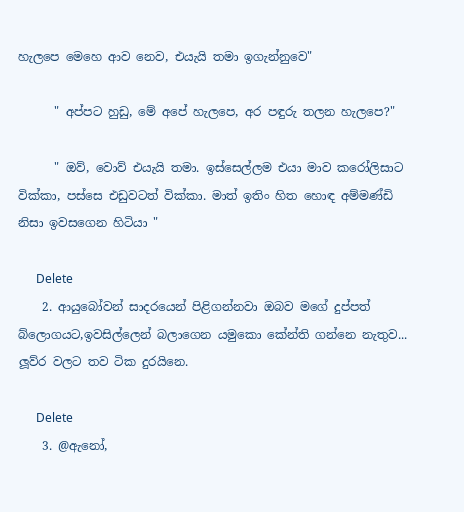හැලපෙ මෙහෙ ආව නෙව, එයැයි තමා ඉගැන්නුවෙ"

      " අප්පට හුඩු, මේ අපේ හැලපෙ, අර පඳුරු තලන හැලපෙ?"

      " ඔව්, වොව් එයැයි තමා. ඉස්සෙල්ලම එයා මාව කරෝලිසාට වික්කා, පස්සෙ එඩුවටත් වික්කා. මාත් ඉතිං හිත හොඳ අම්මණ්ඩි නිසා ඉවසගෙන හිටියා "

      Delete
    2. ආයුබෝවන් සාදරයෙන් පිළිගන්නවා ඔබව මගේ දුප්පත් බ්ලොගයට,ඉවසිල්ලෙන් බලාගෙන යමුකො කේන්ති ගන්නෙ නැතුව... ලූව්ර වලට තව ටික දුරයිනෙ.

      Delete
    3. @ඇනෝ,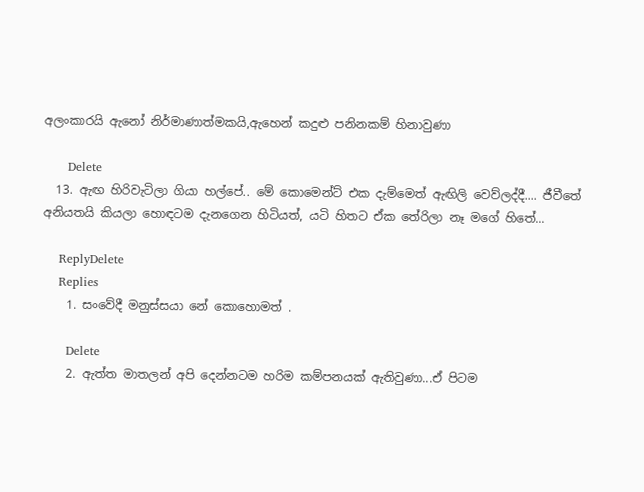අලංකාරයි ඇනෝ නිර්මාණාත්මකයි,ඇහෙන් කදුළු පනිනකම් හිනාවුණා

      Delete
  13. ඇඟ හිරිවැටිලා ගියා හල්පේ.. මේ කොමෙන්ට් එක දැම්මෙත් ඇඟිලි වෙව්ලද්දී.... ජීවීතේ අනියතයි කියලා හොඳටම දැනගෙන හිටියත්, යටි හිතට ඒක තේරිලා නෑ මගේ හිතේ...

    ReplyDelete
    Replies
    1. සංවේදී මනුස්සයා නේ කොහොමත් .

      Delete
    2. ඇත්ත මාතලන් අපි දෙන්නටම හරිම කම්පනයක් ඇතිවුණා...ඒ පිටම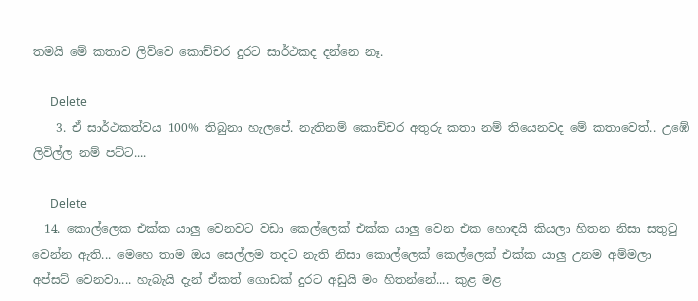තමයි මේ කතාව ලිව්වෙ කොච්චර දුරට සාර්ථකද දන්නෙ නෑ.

      Delete
    3. ඒ සාර්ථකත්වය 100% තිබුනා හැලපේ. නැතිනම් කොච්චර අතුරු කතා නම් තියෙනවද මේ කතාවෙත්.. උඹේ ලිවිල්ල නම් පට්ට....

      Delete
  14. කොල්ලෙක එක්ක යාලු වෙනවට වඩා කෙල්ලෙක් එක්ක යාලු වෙන එක හොඳයි කියලා හිතන නිසා සතුටු වෙන්න ඇති... මෙහෙ තාම ඔය සෙල්ලම තදට නැති නිසා කොල්ලෙක් කෙල්ලෙක් එක්ක යාලු උනම අම්මලා අප්සට් වෙනවා.... හැබැයි දැන් ඒකත් ගොඩක් දුරට අඩුයි මං හිතන්නේ.... කුළ මළ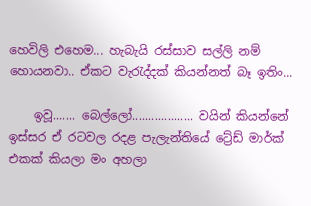හෙවිලි එහෙම... හැබැයි රස්සාව සල්ලි නම් හොයනවා.. ඒකට වැරැද්දක් කියන්නත් බෑ ඉතිං...

    ඉවූ....... බෙල්ලෝ................... වයින් කියන්නේ ඉස්සර ඒ රටවල රදළ පැලැන්තියේ ට්‍රේඩ් මාර්ක් එකක් කියලා මං අහලා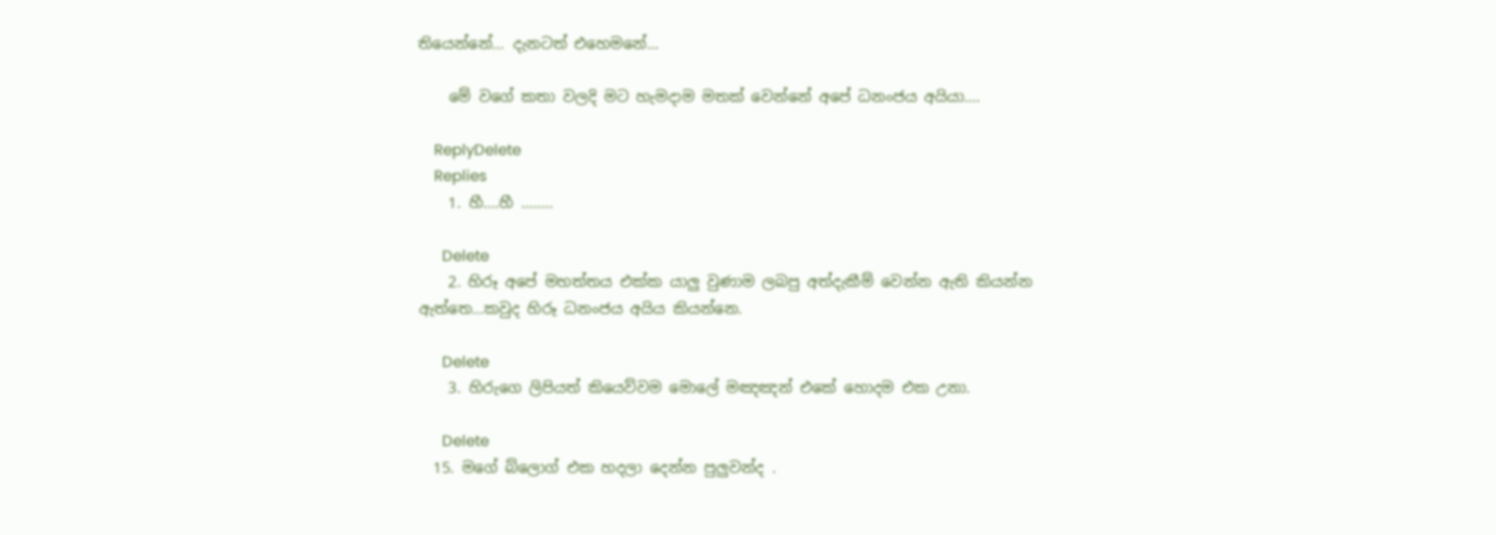තියෙන්නේ... දැනටත් එහෙමනේ...

    මේ වගේ කතා වලදි මට හැමදාම මතක් වෙන්නේ අපේ ධනංජය අයියා....

    ReplyDelete
    Replies
    1. හී....හී ........

      Delete
    2. හිරූ අපේ මහත්තය එක්ක යාලු වුණාම ලබපු අත්දැකීම් වෙන්න ඇති කියන්න ඇත්තෙ...කවුද හිරූ ධනංජය අයිය කියන්නෙ.

      Delete
    3. හිරුගෙ ලිපියත් කියෙව්වම මොලේ මඤඤන් එකේ හොදම එක උනා.

      Delete
  15. මගේ බ්ලොග් එක හදලා දෙන්න පුලුවන්ද .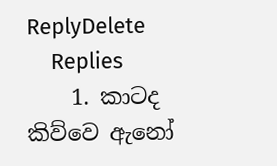ReplyDelete
    Replies
    1. කාටද කිව්වෙ ඇනෝ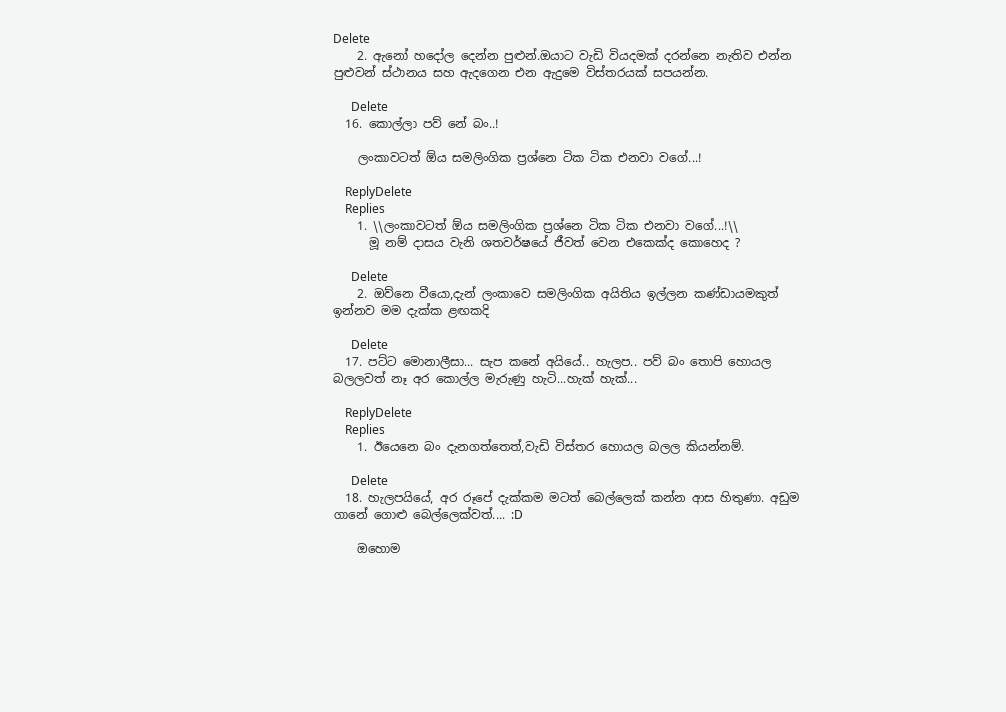Delete
    2. ඇනෝ හදෝල දෙන්න පුළුන්.ඔයාට වැඩි වියදමක් දරන්නෙ නැතිව එන්න පුළුවන් ස්ථානය සහ ඇදගෙන එන ඇදුමෙ විස්තරයක් සපයන්න.

      Delete
  16. කොල්ලා පව් නේ බං..!

    ලංකාවටත් ඕය සමලිංගික ප්‍රශ්නෙ ටික ටික එනවා වගේ...!

    ReplyDelete
    Replies
    1. \\ලංකාවටත් ඕය සමලිංගික ප්‍රශ්නෙ ටික ටික එනවා වගේ...!\\
      මූ නම් දාසය වැනි ශතවර්ෂයේ ජීවත් වෙන එකෙක්ද කොහෙද ?

      Delete
    2. ඔව්නෙ වීයො,දැන් ලංකාවෙ සමලිංගික අයිතිය ඉල්ලන කණ්ඩායමකුත් ඉන්නව මම දැක්ක ළඟකදි

      Delete
  17. පට්ට මොනාලීසා... සැප කනේ අයියේ.. හැලප.. පව් බං තොපි හොයල බලලවත් නෑ අර කොල්ල මැරුණු හැටි...හැක් හැක්...

    ReplyDelete
    Replies
    1. ඊයෙනෙ බං දැනගත්තෙත්,වැඩි විස්තර හොයල බලල කියන්නම්.

      Delete
  18. හැලපයියේ, අර රූපේ දැක්කම මටත් බෙල්ලෙක් කන්න ආස හිතුණා. අඩුම ගානේ ගොළු බෙල්ලෙක්වත්.... :D

    ඔහොම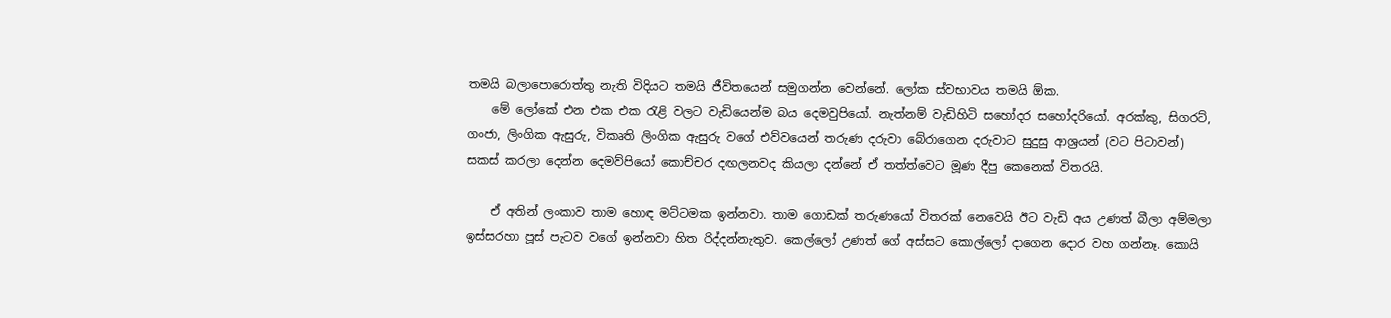තමයි බලාපොරොත්තු නැති විදියට තමයි ජීවිතයෙන් සමුගන්න වෙන්නේ. ලෝක ස්වභාවය තමයි ඕක.
    මේ ලෝකේ එන එක එක රැළි වලට වැඩියෙන්ම බය දෙමවුපියෝ. නැත්නම් වැඩිහිටි සහෝදර සහෝදරියෝ. අරක්කු, සිගරට්, ගංජා, ලිංගික ඇසුරු, විකෘති ලිංගික ඇසුරු වගේ එව්වයෙන් තරුණ දරුවා බේරාගෙන දරුවාට සුදුසු ආශ්‍රයන් (වට පිටාවන්) සකස් කරලා දෙන්න දෙමව්පියෝ කොච්චර දඟලනවද කියලා දන්නේ ඒ තත්ත්වෙට මූණ දීපු කෙනෙක් විතරයි.

    ඒ අතින් ලංකාව තාම හොඳ මට්ටමක ඉන්නවා. තාම ගොඩක් තරුණයෝ විතරක් නෙවෙයි ඊට වැඩි අය උණත් බීලා අම්මලා ඉස්සරහා පූස් පැටව වගේ ඉන්නවා හිත රිද්දන්නැතුව. කෙල්ලෝ උණත් ගේ අස්සට කොල්ලෝ දාගෙන දොර වහ ගන්නෑ. කොයි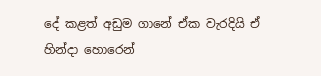දේ කළත් අඩුම ගානේ ඒක වැරදියි ඒ හින්දා හොරෙන්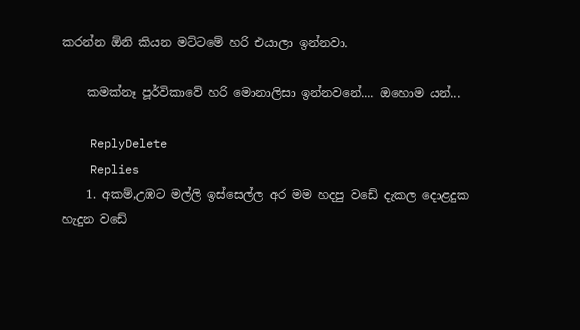කරන්න ඕනි කියන මට්ටමේ හරි එයාලා ඉන්නවා.

    කමක්නෑ පූර්විකාවේ හරි මොනාලිසා ඉන්නවනේ.... ඔහොම යන්...

    ReplyDelete
    Replies
    1. අකම්,උඹට මල්ලි ඉස්සෙල්ල අර මම හදපු වඩේ දැකල දොළදුක හැදුන වඩේ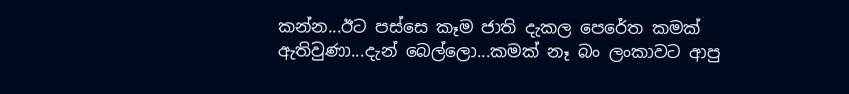කන්න...ඊට පස්සෙ කෑම ජාති දැකල පෙරේත කමක් ඇතිවුණා...දැන් බෙල්ලො...කමක් නෑ බං ලංකාවට ආපු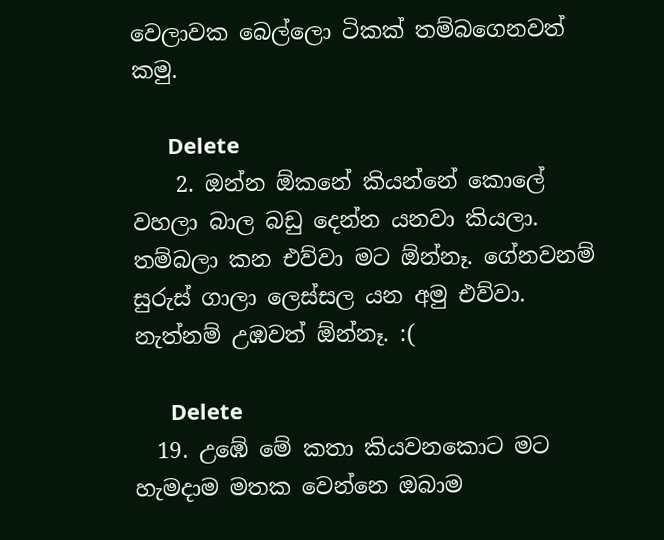වෙලාවක බෙල්ලො ටිකක් තම්බගෙනවත් කමු.

      Delete
    2. ඔන්න ඕකනේ කියන්නේ කොලේ වහලා බාල බඩු දෙන්න යනවා කියලා. තම්බලා කන එව්වා මට ඕන්නෑ. ගේනවනම් සුරුස් ගාලා ලෙස්සල යන අමු එව්වා. නැත්නම් උඹවත් ඕන්නෑ. :(

      Delete
  19. උඹේ මේ කතා කියවනකොට මට හැමදාම මතක වෙන්නෙ ඔබාම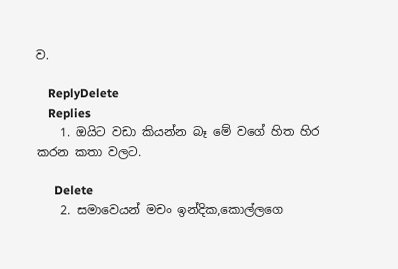ව.

    ReplyDelete
    Replies
    1. ඔයිට වඩා කියන්න බෑ මේ වගේ හිත හිර කරන කතා වලට.

      Delete
    2. සමාවෙයන් මචං ඉන්දික,කොල්ලගෙ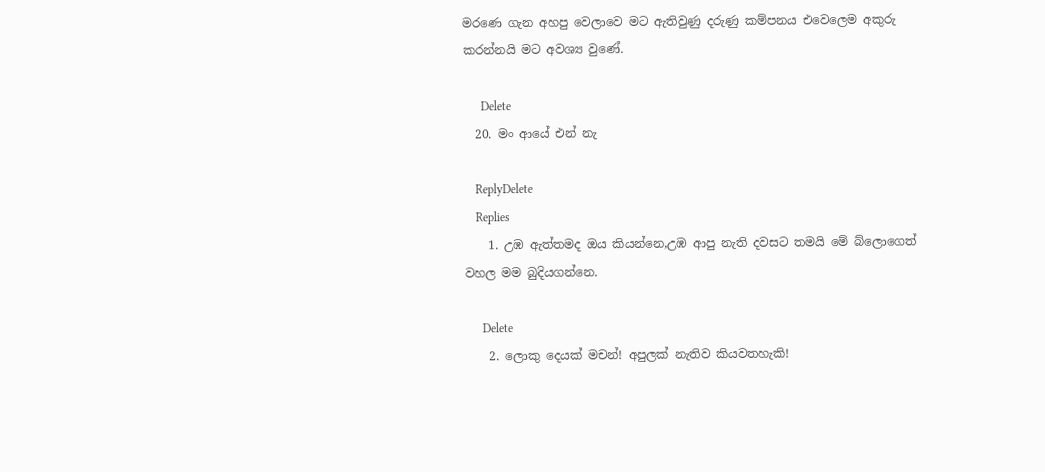මරණෙ ගැන අහපු වෙලාවෙ මට ඇතිවුණු දරුණු කම්පනය එවෙලෙම අකුරු කරන්නයි මට අවශ්‍ය වුණේ.

      Delete
  20. මං ආයේ එන් නැ

    ReplyDelete
    Replies
    1. උඹ ඇත්තමද ඔය කියන්නෙ,උඹ ආපු නැති දවසට තමයි මේ බ්ලොගෙත් වහල මම බුදියගන්නෙ.

      Delete
    2. ලොකු දෙයක් මචන්! අපුලක් නැතිව කියවතහැකි!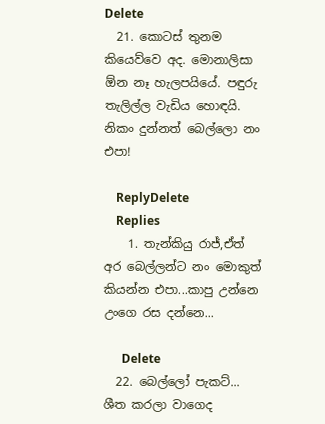Delete
  21. කොටස් තුනම කියෙව්වෙ අද. මොනාලිසා ඕන නෑ හැලපයියේ. පඳුරු තැලිල්ල වැඩිය හොඳයි. නිකං දුන්නත් බෙල්ලො නං එපා!

    ReplyDelete
    Replies
    1. තැන්කියු රාජ්,ඒත් අර බෙල්ලන්ට නං මොකුත් කියන්න එපා...කාපු උන්නෙ උංගෙ රස දන්නෙ...

      Delete
  22. බෙල්ලෝ පැකට්... ශීත කරලා වාගෙද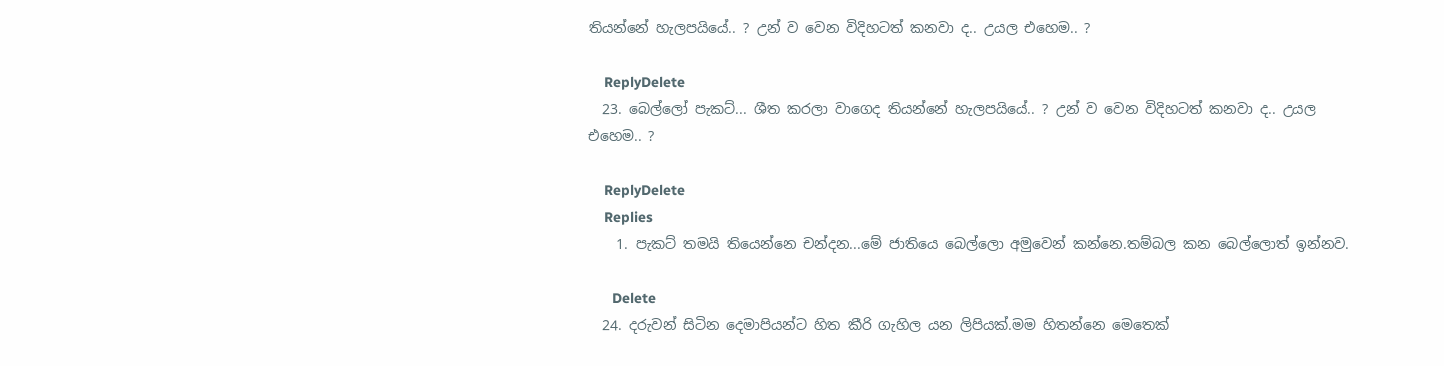තියන්නේ හැලපයියේ.. ? උන් ව වෙන විදිහටත් කනවා ද.. උයල එහෙම.. ?

    ReplyDelete
  23. බෙල්ලෝ පැකට්... ශීත කරලා වාගෙද තියන්නේ හැලපයියේ.. ? උන් ව වෙන විදිහටත් කනවා ද.. උයල එහෙම.. ?

    ReplyDelete
    Replies
    1. පැකට් තමයි තියෙන්නෙ චන්දන...මේ ජාතියෙ බෙල්ලො අමුවෙන් කන්නෙ.තම්බල කන බෙල්ලොත් ඉන්නව.

      Delete
  24. දරුවන් සිටින දෙමාපියන්ට හිත කීරි ගැහිල යන ලිපියක්.මම හිතන්නෙ මෙතෙක්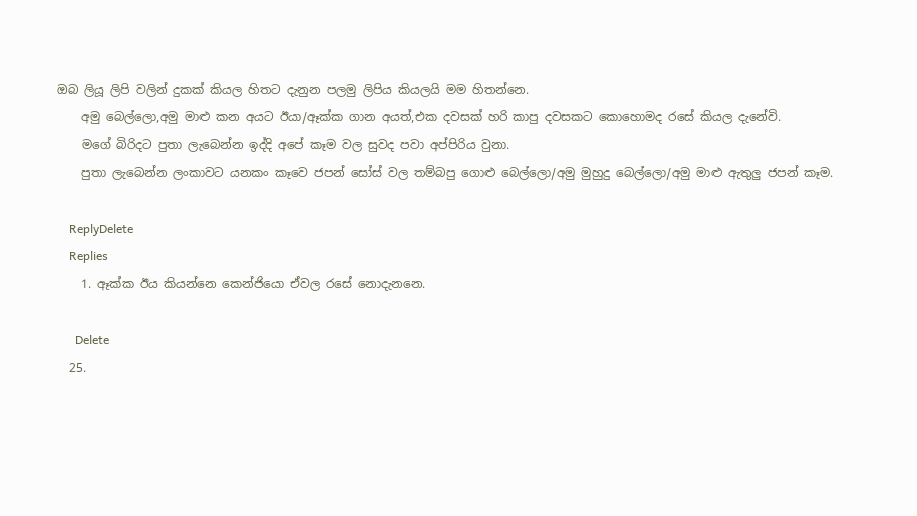ඔබ ලියූ ලිපි වලින් දුකක් කියල හිතට දැනුන පලමු ලිපිය කියලයි මම හිතන්නෙ.
    අමු බෙල්ලො,අමු මාළු කන අයට ඊයා/ඈක්ක ගාන අයත්,එක දවසක් හරි කාපු දවසකට කොහොමද රසේ කියල දැනේවි.
    මගේ බිරිදට පුතා ලැබෙන්න ඉද්දි අපේ කෑම වල සුවද පවා අප්පිරිය වුනා.
    පුතා ලැබෙන්න ලංකාවට යනකං කෑවෙ ජපන් සෝස් වල තම්බපු ගොළු බෙල්ලො/අමු මුහුදු බෙල්ලො/අමු මාළු ඇතුලු ජපන් කෑම.

    ReplyDelete
    Replies
    1. ඈක්ක ඊය කියන්නෙ කෙන්ජියො ඒවල රසේ නොදැනනෙ.

      Delete
  25.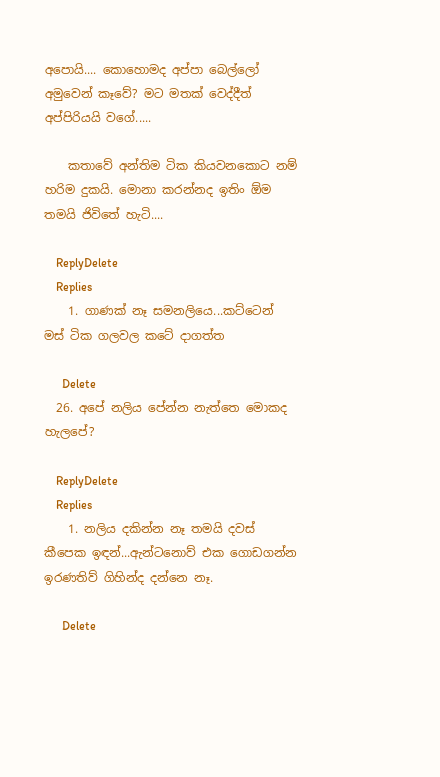අපොයි.... කොහොමද අප්පා බෙල්ලෝ අමුවෙන් කෑවේ? මට මතක් වෙද්දීත් අප්පිරියයි වගේ.....

    කතාවේ අන්තිම ටික කියවනකොට නම් හරිම දුකයි. මොනා කරන්නද ඉතිං ඕම තමයි ජිවිතේ හැටි....

    ReplyDelete
    Replies
    1. ගාණක් නෑ සමනලියෙ...කට්ටෙන් මස් ටික ගලවල කටේ දාගත්ත

      Delete
  26. අපේ නලිය පේන්න නැත්තෙ මොකද හැලපේ?

    ReplyDelete
    Replies
    1. නලිය දකින්න නෑ තමයි දවස් කීපෙක ඉඳන්...ඇන්ටනොව් එක ගොඩගන්න ඉරණතිව් ගිහින්ද දන්නෙ නෑ.

      Delete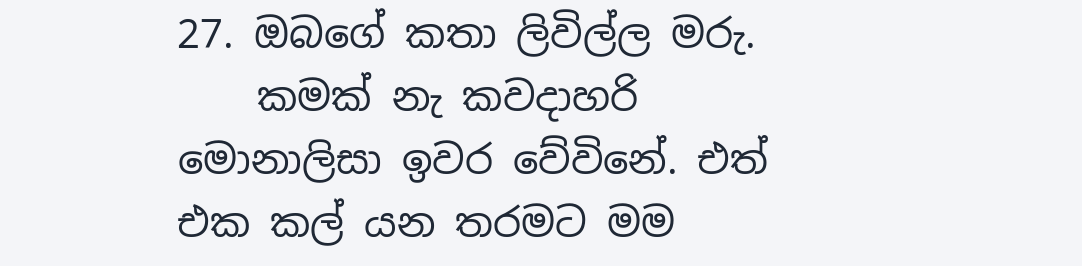27. ඔබගේ කතා ලිවිල්ල මරු.
    කමක් නැ කවදාහරි මොනාලිසා ඉවර වේවිනේ. එත් එක කල් යන තරමට මම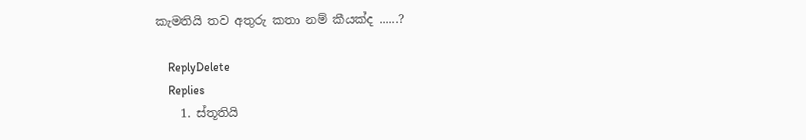කැමතියි තව අතුරු කතා නම් කීයක්ද ......?

    ReplyDelete
    Replies
    1. ස්තූතියි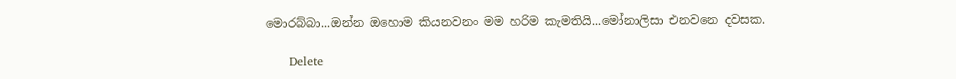මොරබ්බා...ඔන්න ඔහොම කියනවනං මම හරිම කැමතියි...මෝනාලිසා එනවනෙ දවසක.

      Delete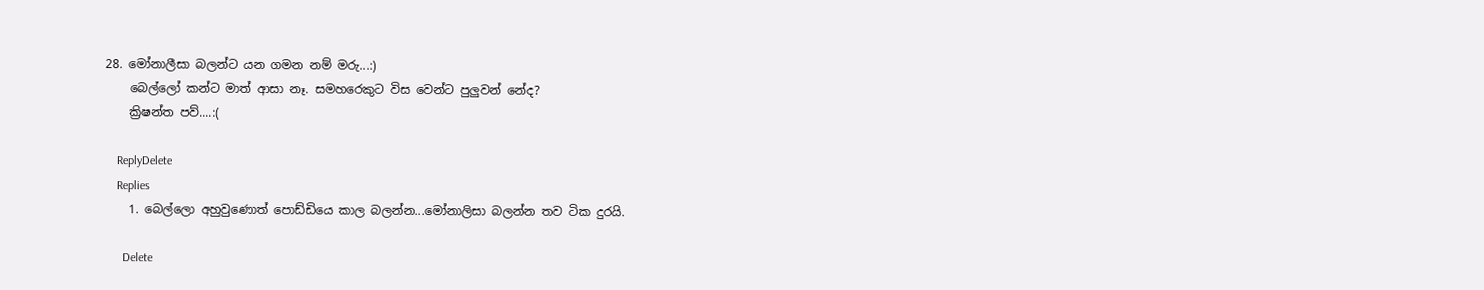28. මෝනාලීසා බලන්ට යන ගමන නම් මරු...:)
    බෙල්ලෝ කන්ට මාත් ආසා නෑ. සමහරෙකුට විස වෙන්ට පුලුවන් නේද?
    ක්‍රිෂන්ත පව්....:(

    ReplyDelete
    Replies
    1. බෙල්ලො අහුවුණොත් පොඩ්ඩියෙ කාල බලන්න...මෝනාලිසා බලන්න තව ටික දුරයි.

      Delete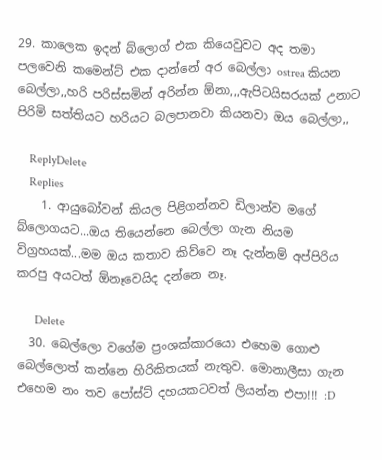29. කාලෙක ඉදන් බ්ලොග් එක කියෙවුවට අද තමා පලවෙනි කමෙන්ට් එක දාන්නේ අර බෙල්ලා ostrea කියන බෙල්ලා,,හරි පරිස්සමින් අරින්න ඕනා,,,ඇපිටයිසරයක් උනාට පිරිමි සත්තියට හරියට බලපානවා කියනවා ඔය බෙල්ලා,,

    ReplyDelete
    Replies
    1. ආයුබෝවන් කියල පිළිගන්නව ඩිලාන්ව මගේ බ්ලොගයට...ඔය තියෙන්නෙ බෙල්ලා ගැන නියම විග්‍රහයක්...මම ඔය කතාව කිව්වෙ නෑ දැන්නම් අප්පිරිය කරපු අයටත් ඕනෑවෙයිද දන්නෙ නෑ.

      Delete
  30. බෙල්ලො වගේම ප්‍රංශක්කාරයො එහෙම ගොළු බෙල්ලොත් කන්නෙ හිරිකිතයක් නැතුව. මොනාලීසා ගැන එහෙම නං තව පෝස්ට් දහයකටවත් ලියන්න එපා!!! :D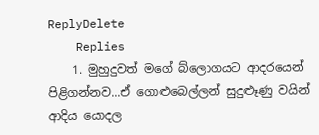ReplyDelete
    Replies
    1. මුහුදුවත් මගේ බ්ලොගයට ආදරයෙන් පිළිගන්නව...ඒ ගොළුබෙල්ලන් සුදුළූණු වයින් ආදිය යොදල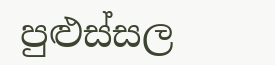පුළුස්සල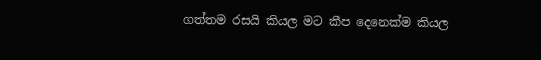ගත්තම රසයි කියල මට කීප දෙනෙක්ම කියල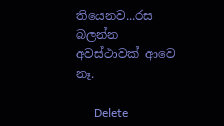තියෙනව...රස බලන්න අවස්ථාවක් ආවෙ නෑ.

      Delete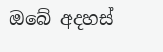ඔබේ අදහස්